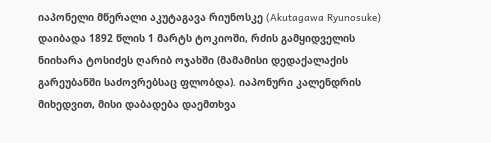იაპონელი მწერალი აკუტაგავა რიუნოსკე (Akutagawa Ryunosuke) დაიბადა 1892 წლის 1 მარტს ტოკიოში, რძის გამყიდველის ნიიხარა ტოსიძეს ღარიბ ოჯახში (მამამისი დედაქალაქის გარეუბანში საძოვრებსაც ფლობდა). იაპონური კალენდრის მიხედვით, მისი დაბადება დაემთხვა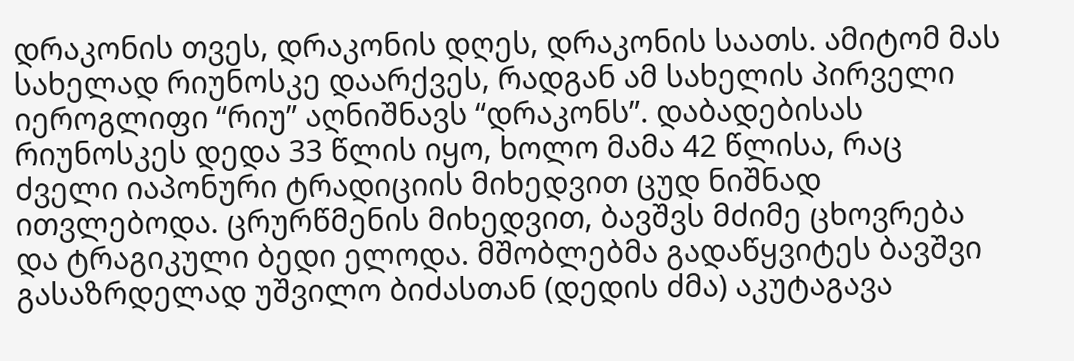დრაკონის თვეს, დრაკონის დღეს, დრაკონის საათს. ამიტომ მას სახელად რიუნოსკე დაარქვეს, რადგან ამ სახელის პირველი იეროგლიფი “რიუ” აღნიშნავს “დრაკონს”. დაბადებისას რიუნოსკეს დედა 33 წლის იყო, ხოლო მამა 42 წლისა, რაც ძველი იაპონური ტრადიციის მიხედვით ცუდ ნიშნად ითვლებოდა. ცრურწმენის მიხედვით, ბავშვს მძიმე ცხოვრება და ტრაგიკული ბედი ელოდა. მშობლებმა გადაწყვიტეს ბავშვი გასაზრდელად უშვილო ბიძასთან (დედის ძმა) აკუტაგავა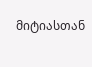მიტიასთან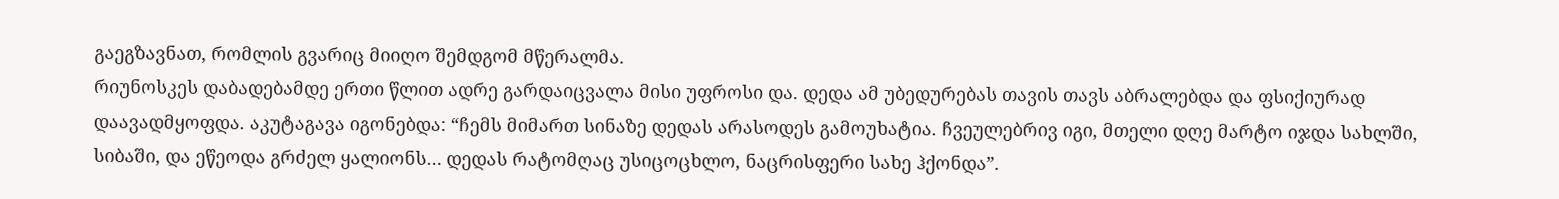გაეგზავნათ, რომლის გვარიც მიიღო შემდგომ მწერალმა.
რიუნოსკეს დაბადებამდე ერთი წლით ადრე გარდაიცვალა მისი უფროსი და. დედა ამ უბედურებას თავის თავს აბრალებდა და ფსიქიურად დაავადმყოფდა. აკუტაგავა იგონებდა: “ჩემს მიმართ სინაზე დედას არასოდეს გამოუხატია. ჩვეულებრივ იგი, მთელი დღე მარტო იჯდა სახლში, სიბაში, და ეწეოდა გრძელ ყალიონს… დედას რატომღაც უსიცოცხლო, ნაცრისფერი სახე ჰქონდა”.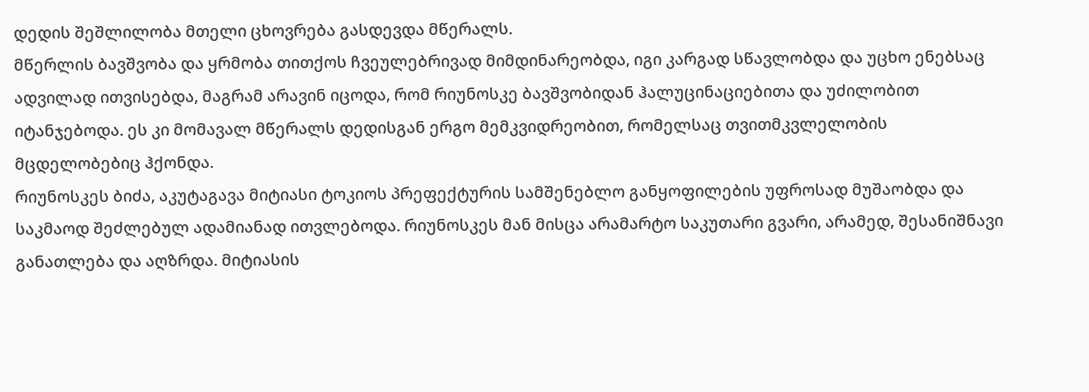დედის შეშლილობა მთელი ცხოვრება გასდევდა მწერალს.
მწერლის ბავშვობა და ყრმობა თითქოს ჩვეულებრივად მიმდინარეობდა, იგი კარგად სწავლობდა და უცხო ენებსაც ადვილად ითვისებდა, მაგრამ არავინ იცოდა, რომ რიუნოსკე ბავშვობიდან ჰალუცინაციებითა და უძილობით იტანჯებოდა. ეს კი მომავალ მწერალს დედისგან ერგო მემკვიდრეობით, რომელსაც თვითმკვლელობის მცდელობებიც ჰქონდა.
რიუნოსკეს ბიძა, აკუტაგავა მიტიასი ტოკიოს პრეფექტურის სამშენებლო განყოფილების უფროსად მუშაობდა და საკმაოდ შეძლებულ ადამიანად ითვლებოდა. რიუნოსკეს მან მისცა არამარტო საკუთარი გვარი, არამედ, შესანიშნავი განათლება და აღზრდა. მიტიასის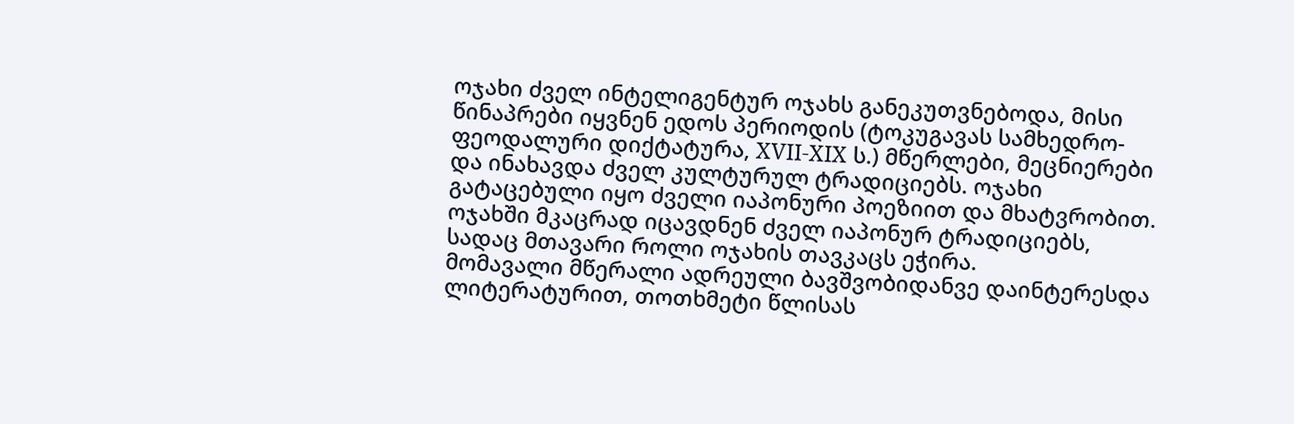ოჯახი ძველ ინტელიგენტურ ოჯახს განეკუთვნებოდა, მისი წინაპრები იყვნენ ედოს პერიოდის (ტოკუგავას სამხედრო-ფეოდალური დიქტატურა, XVII-XIX ს.) მწერლები, მეცნიერები და ინახავდა ძველ კულტურულ ტრადიციებს. ოჯახი გატაცებული იყო ძველი იაპონური პოეზიით და მხატვრობით. ოჯახში მკაცრად იცავდნენ ძველ იაპონურ ტრადიციებს, სადაც მთავარი როლი ოჯახის თავკაცს ეჭირა.
მომავალი მწერალი ადრეული ბავშვობიდანვე დაინტერესდა ლიტერატურით, თოთხმეტი წლისას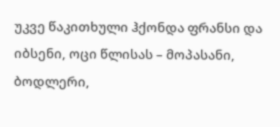უკვე წაკითხული ჰქონდა ფრანსი და იბსენი, ოცი წლისას – მოპასანი, ბოდლერი,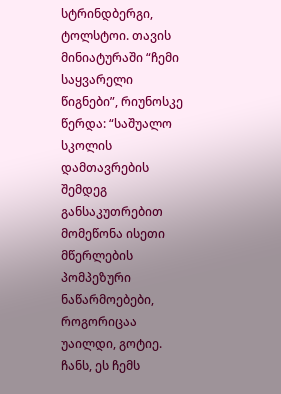სტრინდბერგი, ტოლსტოი. თავის მინიატურაში “ჩემი საყვარელი წიგნები”, რიუნოსკე წერდა: “საშუალო სკოლის დამთავრების შემდეგ განსაკუთრებით მომეწონა ისეთი მწერლების პომპეზური ნაწარმოებები, როგორიცაა უაილდი, გოტიე. ჩანს, ეს ჩემს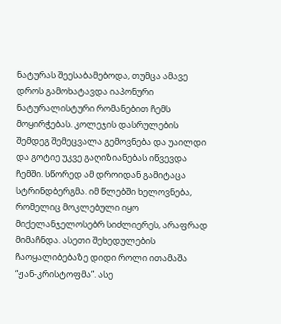ნატურას შეესაბამებოდა, თუმცა ამავე დროს გამოხატავდა იაპონური ნატურალისტური რომანებით ჩემს მოყირჭებას. კოლეჯის დასრულების შემდეგ შემეცვალა გემოვნება და უაილდი და გოტიე უკვე გაღიზიანებას იწვევდა ჩემში. სწორედ ამ დროიდან გამიტაცა სტრინდბერგმა. იმ წლებში ხელოვნება, რომელიც მოკლებული იყო მიქელანჯელოსებრ სიძლიერეს, არაფრად მიმაჩნდა. ასეთი შეხედულების ჩაოყალიბებაზე დიდი როლი ითამაშა “ჟან-კრისტოფმა”. ასე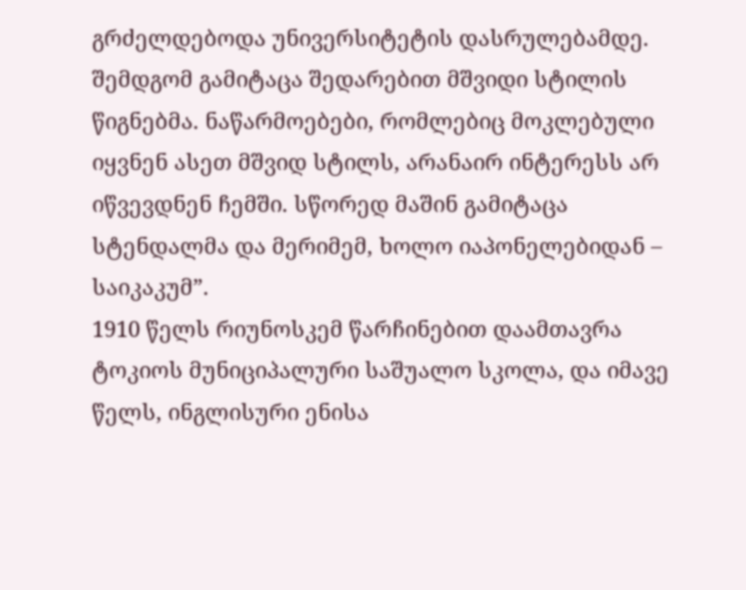გრძელდებოდა უნივერსიტეტის დასრულებამდე. შემდგომ გამიტაცა შედარებით მშვიდი სტილის წიგნებმა. ნაწარმოებები, რომლებიც მოკლებული იყვნენ ასეთ მშვიდ სტილს, არანაირ ინტერესს არ იწვევდნენ ჩემში. სწორედ მაშინ გამიტაცა სტენდალმა და მერიმემ, ხოლო იაპონელებიდან – საიკაკუმ”.
1910 წელს რიუნოსკემ წარჩინებით დაამთავრა ტოკიოს მუნიციპალური საშუალო სკოლა, და იმავე წელს, ინგლისური ენისა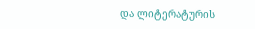და ლიტერატურის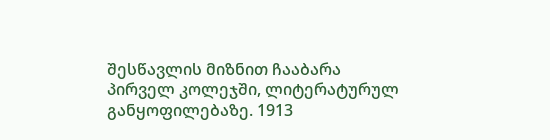შესწავლის მიზნით ჩააბარა პირველ კოლეჯში, ლიტერატურულ განყოფილებაზე. 1913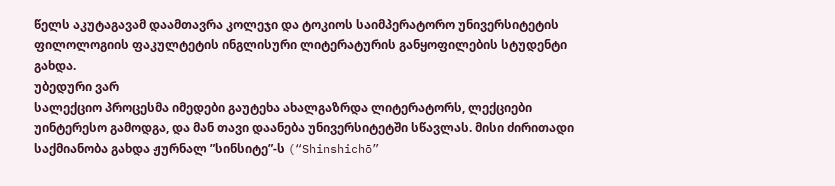წელს აკუტაგავამ დაამთავრა კოლეჯი და ტოკიოს საიმპერატორო უნივერსიტეტის ფილოლოგიის ფაკულტეტის ინგლისური ლიტერატურის განყოფილების სტუდენტი გახდა.
უბედური ვარ
სალექციო პროცესმა იმედები გაუტეხა ახალგაზრდა ლიტერატორს, ლექციები უინტერესო გამოდგა, და მან თავი დაანება უნივერსიტეტში სწავლას. მისი ძირითადი საქმიანობა გახდა ჟურნალ ”სინსიტე”-ს (“Shinshichō”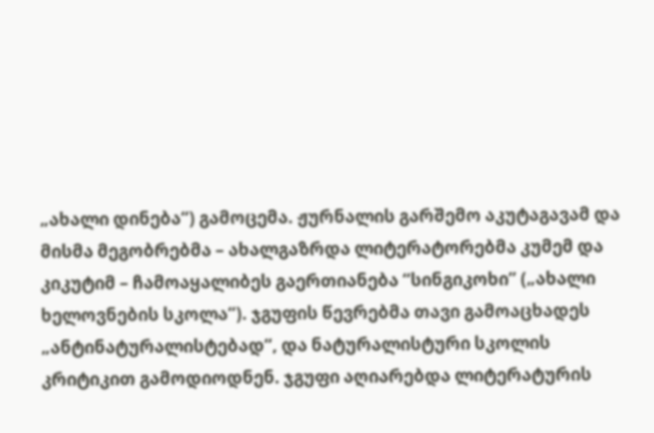„ახალი დინება“) გამოცემა. ჟურნალის გარშემო აკუტაგავამ და მისმა მეგობრებმა – ახალგაზრდა ლიტერატორებმა კუმემ და კიკუტიმ – ჩამოაყალიბეს გაერთიანება “სინგიკოხი” („ახალი ხელოვნების სკოლა“). ჯგუფის წევრებმა თავი გამოაცხადეს „ანტინატურალისტებად“, და ნატურალისტური სკოლის კრიტიკით გამოდიოდნენ. ჯგუფი აღიარებდა ლიტერატურის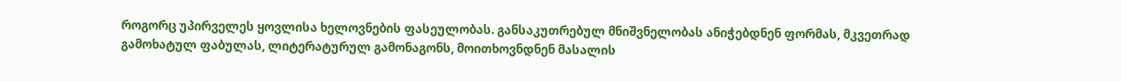როგორც უპირველეს ყოვლისა ხელოვნების ფასეულობას. განსაკუთრებულ მნიშვნელობას ანიჭებდნენ ფორმას, მკვეთრად გამოხატულ ფაბულას, ლიტერატურულ გამონაგონს, მოითხოვნდნენ მასალის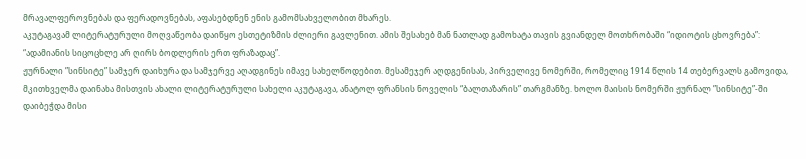მრავალფეროვნებას და ფერადოვნებას, აფასებდნენ ენის გამომსახველობით მხარეს.
აკუტაგავამ ლიტერატურული მოღვაწეობა დაიწყო ესთეტიზმის ძლიერი გავლენით. ამის შესახებ მან ნათლად გამოხატა თავის გვიანდელ მოთხრობაში “იდიოტის ცხოვრება”: “ადამიანის სიცოცხლე არ ღირს ბოდლერის ერთ ფრაზადაც”.
ჟურნალი ”სინსიტე” სამჯერ დაიხურა და სამჯერვე აღადგინეს იმავე სახელწოდებით. მესამეჯერ აღდგენისას, პირველივე ნომერში, რომელიც 1914 წლის 14 თებერვალს გამოვიდა, მკითხველმა დაინახა მისთვის ახალი ლიტერატურული სახელი აკუტაგავა, ანატოლ ფრანსის ნოველის “ბალთაზარის” თარგმანზე. ხოლო მაისის ნომერში ჟურნალ ”სინსიტე”-ში დაიბეჭდა მისი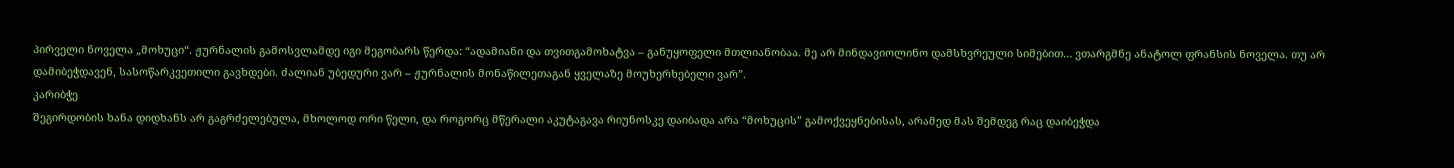პირველი ნოველა „მოხუცი“. ჟურნალის გამოსვლამდე იგი მეგობარს წერდა: “ადამიანი და თვითგამოხატვა – განუყოფელი მთლიანობაა. მე არ მინდავიოლინო დამსხვრეული სიმებით… ვთარგმნე ანატოლ ფრანსის ნოველა. თუ არ დამიბეჭდავენ, სასოწარკვეთილი გავხდები. ძალიან უბედური ვარ – ჟურნალის მონაწილეთაგან ყველაზე მოუხერხებელი ვარ”.
კარიბჭე
შეგირდობის ხანა დიდხანს არ გაგრძელებულა, მხოლოდ ორი წელი, და როგორც მწერალი აკუტაგავა რიუნოსკე დაიბადა არა “მოხუცის” გამოქვეყნებისას, არამედ მას შემდეგ რაც დაიბეჭდა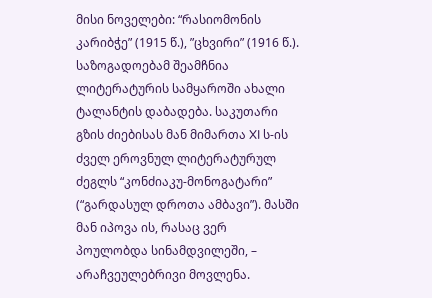მისი ნოველები: “რასიომონის კარიბჭე” (1915 წ.), ”ცხვირი” (1916 წ.). საზოგადოებამ შეამჩნია ლიტერატურის სამყაროში ახალი ტალანტის დაბადება. საკუთარი გზის ძიებისას მან მიმართა XI ს-ის ძველ ეროვნულ ლიტერატურულ ძეგლს “კონძიაკუ-მონოგატარი” (“გარდასულ დროთა ამბავი”). მასში მან იპოვა ის, რასაც ვერ პოულობდა სინამდვილეში, – არაჩვეულებრივი მოვლენა.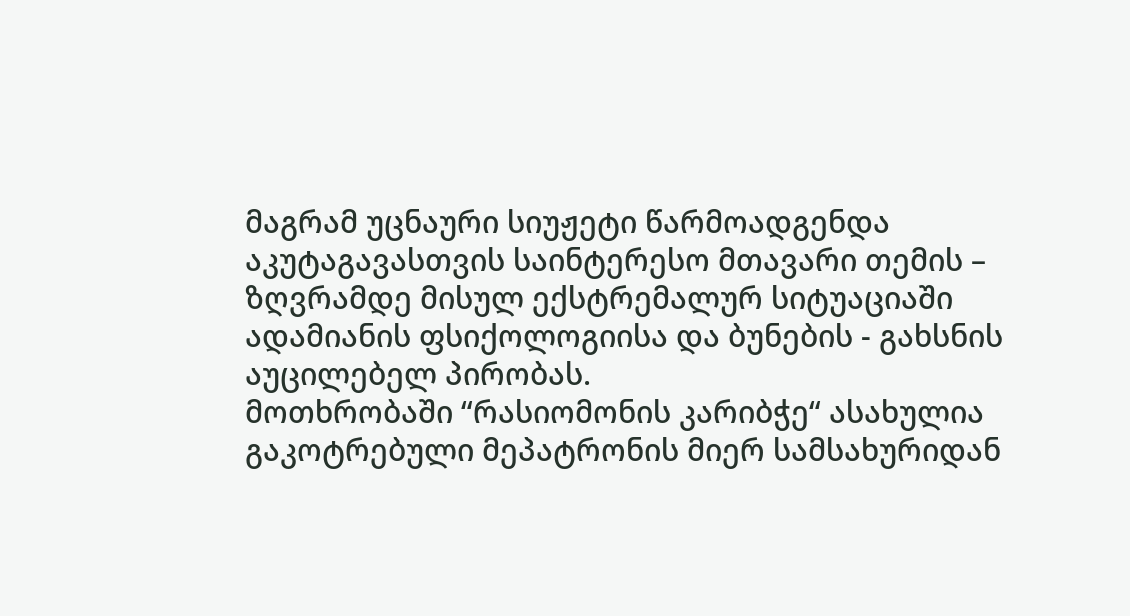მაგრამ უცნაური სიუჟეტი წარმოადგენდა აკუტაგავასთვის საინტერესო მთავარი თემის – ზღვრამდე მისულ ექსტრემალურ სიტუაციაში ადამიანის ფსიქოლოგიისა და ბუნების - გახსნის აუცილებელ პირობას.
მოთხრობაში “რასიომონის კარიბჭე“ ასახულია გაკოტრებული მეპატრონის მიერ სამსახურიდან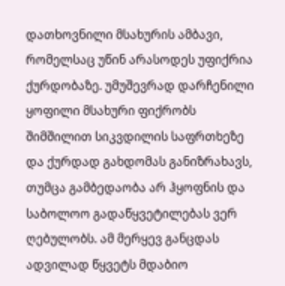დათხოვნილი მსახურის ამბავი, რომელსაც უწინ არასოდეს უფიქრია ქურდობაზე. უმუშევრად დარჩენილი ყოფილი მსახური ფიქრობს შიმშილით სიკვდილის საფრთხეზე და ქურდად გახდომას განიზრახავს, თუმცა გამბედაობა არ ჰყოფნის და საბოლოო გადაწყვეტილებას ვერ ღებულობს. ამ მერყევ განცდას ადვილად წყვეტს მდაბიო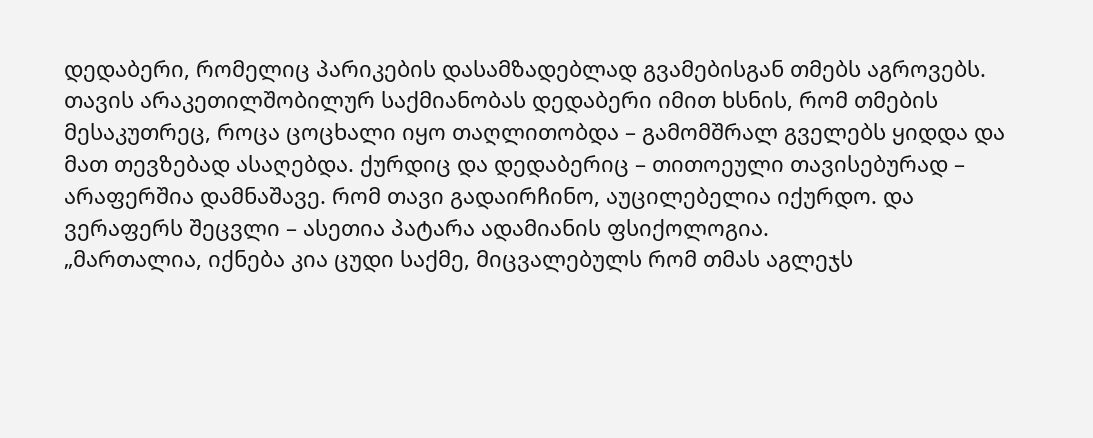დედაბერი, რომელიც პარიკების დასამზადებლად გვამებისგან თმებს აგროვებს. თავის არაკეთილშობილურ საქმიანობას დედაბერი იმით ხსნის, რომ თმების მესაკუთრეც, როცა ცოცხალი იყო თაღლითობდა – გამომშრალ გველებს ყიდდა და მათ თევზებად ასაღებდა. ქურდიც და დედაბერიც – თითოეული თავისებურად – არაფერშია დამნაშავე. რომ თავი გადაირჩინო, აუცილებელია იქურდო. და ვერაფერს შეცვლი – ასეთია პატარა ადამიანის ფსიქოლოგია.
„მართალია, იქნება კია ცუდი საქმე, მიცვალებულს რომ თმას აგლეჯს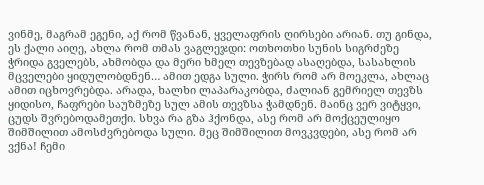ვინმე, მაგრამ ეგენი, აქ რომ წვანან, ყველაფრის ღირსები არიან. თუ გინდა, ეს ქალი აიღე, ახლა რომ თმას ვაგლეჯდი: ოთხოთხი სუნის სიგრძეზე ჭრიდა გველებს, ახმობდა და მერი ხმელ თევზებად ასაღებდა, სასახლის მცველები ყიდულობდნენ… ამით ედგა სული. ჭირს რომ არ მოეკლა, ახლაც ამით იცხოვრებდა. არადა, ხალხი ლაპარაკობდა, ძალიან გემრიელ თევზს ყიდისო, ჩაფრები საუზმეზე სულ ამის თევზსა ჭამდნენ. მაინც ვერ ვიტყვი, ცუდს შვრებოდამეთქი. სხვა რა გზა ჰქონდა, ასე რომ არ მოქცეულიყო შიმშილით ამოსძვრებოდა სული. მეც შიმშილით მოვკვდები, ასე რომ არ ვქნა! ჩემი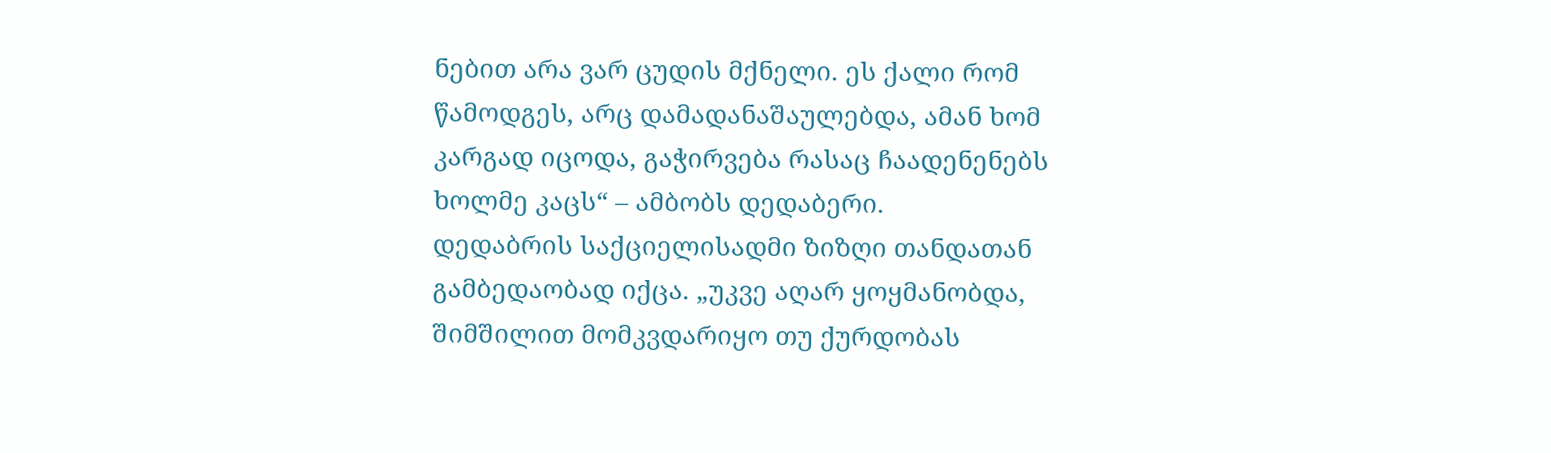ნებით არა ვარ ცუდის მქნელი. ეს ქალი რომ წამოდგეს, არც დამადანაშაულებდა, ამან ხომ კარგად იცოდა, გაჭირვება რასაც ჩაადენენებს ხოლმე კაცს“ – ამბობს დედაბერი.
დედაბრის საქციელისადმი ზიზღი თანდათან გამბედაობად იქცა. „უკვე აღარ ყოყმანობდა, შიმშილით მომკვდარიყო თუ ქურდობას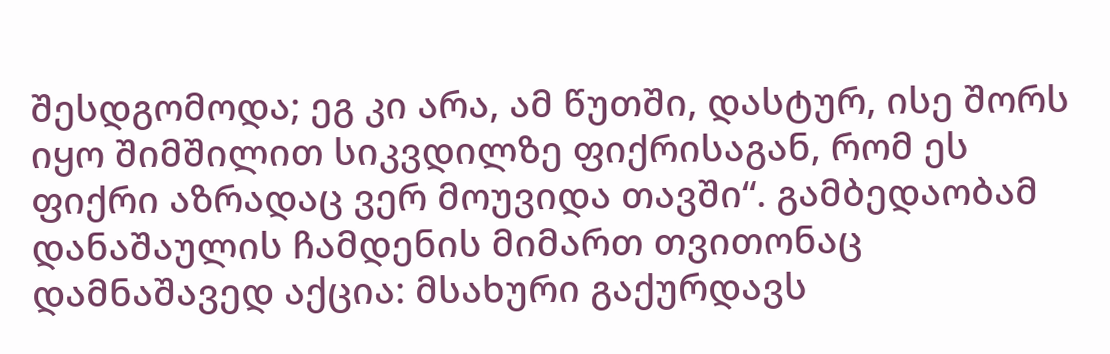შესდგომოდა; ეგ კი არა, ამ წუთში, დასტურ, ისე შორს იყო შიმშილით სიკვდილზე ფიქრისაგან, რომ ეს ფიქრი აზრადაც ვერ მოუვიდა თავში“. გამბედაობამ დანაშაულის ჩამდენის მიმართ თვითონაც დამნაშავედ აქცია: მსახური გაქურდავს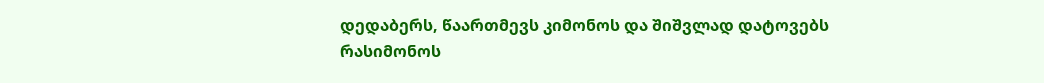დედაბერს, წაართმევს კიმონოს და შიშვლად დატოვებს რასიმონოს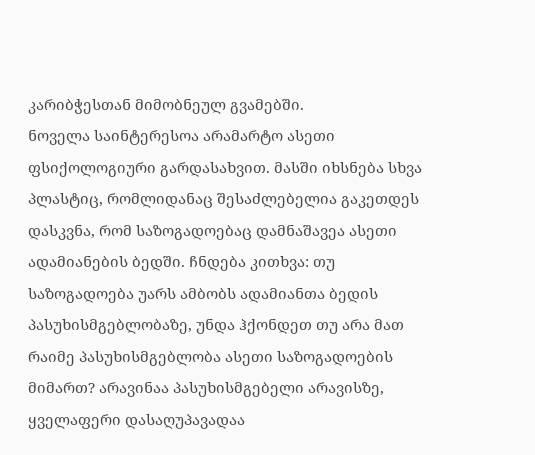კარიბჭესთან მიმობნეულ გვამებში.
ნოველა საინტერესოა არამარტო ასეთი ფსიქოლოგიური გარდასახვით. მასში იხსნება სხვა პლასტიც, რომლიდანაც შესაძლებელია გაკეთდეს დასკვნა, რომ საზოგადოებაც დამნაშავეა ასეთი ადამიანების ბედში. ჩნდება კითხვა: თუ საზოგადოება უარს ამბობს ადამიანთა ბედის პასუხისმგებლობაზე, უნდა ჰქონდეთ თუ არა მათ რაიმე პასუხისმგებლობა ასეთი საზოგადოების მიმართ? არავინაა პასუხისმგებელი არავისზე, ყველაფერი დასაღუპავადაა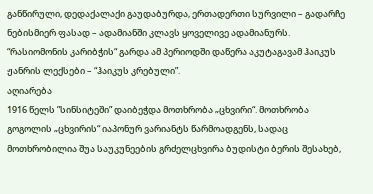განწირული, დედაქალაქი გაუდაბურდა, ერთადერთი სურვილი – გადარჩე ნებისმიერ ფასად – ადამიანში კლავს ყოველივე ადამიანურს.
“რასიომონის კარიბჭის“ გარდა ამ პერიოდში დაწერა აკუტაგავამ ჰაიკუს ჟანრის ლექსები – “ჰაიკუს კრებული”.
აღიარება
1916 წელს ”სინსიტეში” დაიბეჭდა მოთხრობა „ცხვირი“. მოთხრობა გოგოლის „ცხვირის“ იაპონურ ვარიანტს წარმოადგენს, სადაც მოთხრობილია შუა საუკუნეების გრძელცხვირა ბუდისტი ბერის შესახებ,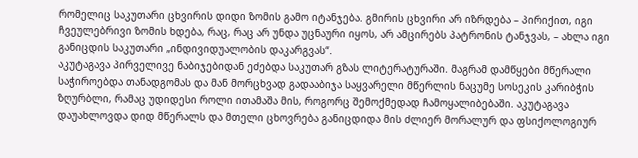რომელიც საკუთარი ცხვირის დიდი ზომის გამო იტანჯება. გმირის ცხვირი არ იზრდება – პირიქით, იგი ჩვეულებრივი ზომის ხდება, რაც, რაც არ უნდა უცნაური იყოს, არ ამცირებს პატრონის ტანჯვას, – ახლა იგი განიცდის საკუთარი „ინდივიდუალობის დაკარგვას“.
აკუტაგავა პირველივე ნაბიჯებიდან ეძებდა საკუთარ გზას ლიტერატურაში. მაგრამ დამწყები მწერალი საჭიროებდა თანადგომას და მან მორცხვად გადააბიჯა საყვარელი მწერლის ნაცუმე სოსეკის კარიბჭის ზღურბლი, რამაც უდიდესი როლი ითამაშა მის, როგორც შემოქმედად ჩამოყალიბებაში. აკუტაგავა დაუახლოვდა დიდ მწერალს და მთელი ცხოვრება განიცდიდა მის ძლიერ მორალურ და ფსიქოლოგიურ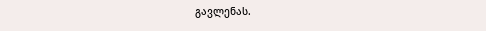გავლენას.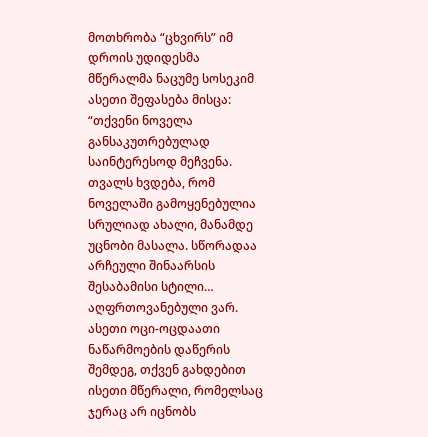მოთხრობა “ცხვირს” იმ დროის უდიდესმა მწერალმა ნაცუმე სოსეკიმ ასეთი შეფასება მისცა: “თქვენი ნოველა განსაკუთრებულად საინტერესოდ მეჩვენა. თვალს ხვდება, რომ ნოველაში გამოყენებულია სრულიად ახალი, მანამდე უცნობი მასალა. სწორადაა არჩეული შინაარსის შესაბამისი სტილი… აღფრთოვანებული ვარ. ასეთი ოცი-ოცდაათი ნაწარმოების დაწერის შემდეგ, თქვენ გახდებით ისეთი მწერალი, რომელსაც ჯერაც არ იცნობს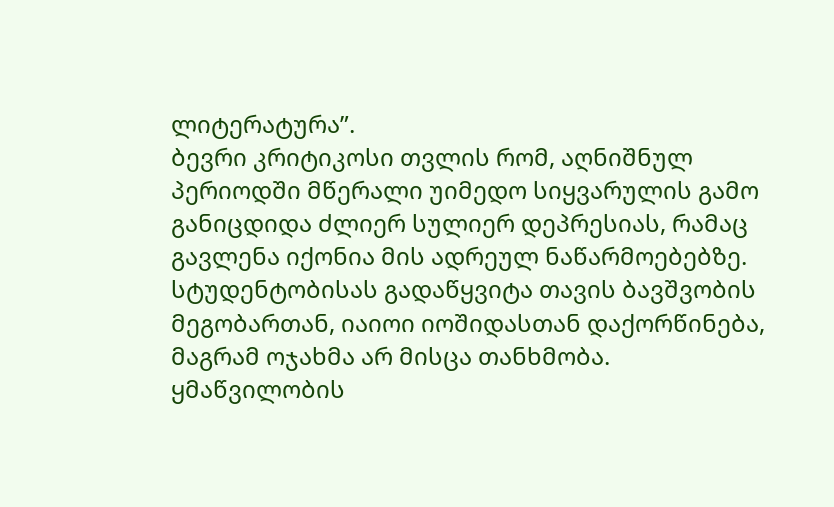ლიტერატურა”.
ბევრი კრიტიკოსი თვლის რომ, აღნიშნულ პერიოდში მწერალი უიმედო სიყვარულის გამო განიცდიდა ძლიერ სულიერ დეპრესიას, რამაც გავლენა იქონია მის ადრეულ ნაწარმოებებზე. სტუდენტობისას გადაწყვიტა თავის ბავშვობის მეგობართან, იაიოი იოშიდასთან დაქორწინება, მაგრამ ოჯახმა არ მისცა თანხმობა.
ყმაწვილობის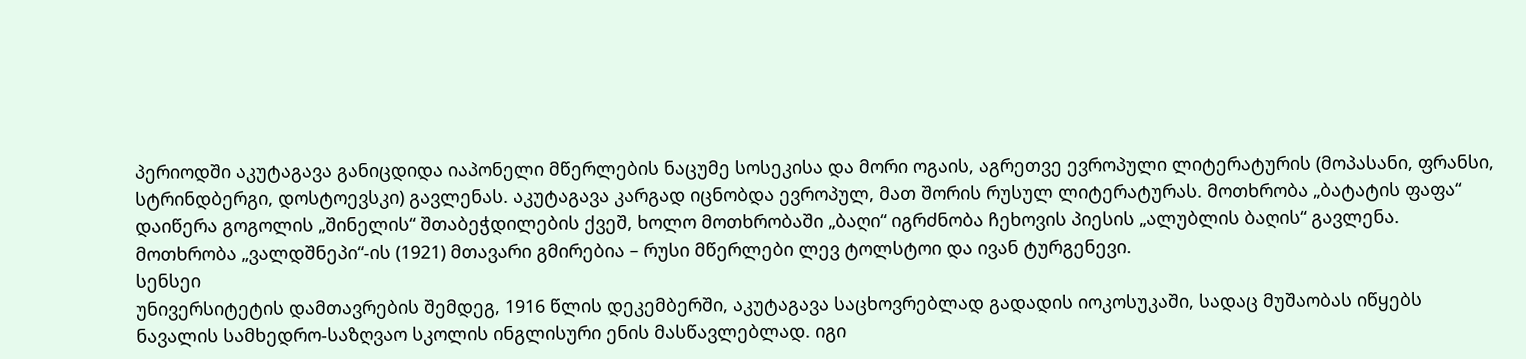პერიოდში აკუტაგავა განიცდიდა იაპონელი მწერლების ნაცუმე სოსეკისა და მორი ოგაის, აგრეთვე ევროპული ლიტერატურის (მოპასანი, ფრანსი, სტრინდბერგი, დოსტოევსკი) გავლენას. აკუტაგავა კარგად იცნობდა ევროპულ, მათ შორის რუსულ ლიტერატურას. მოთხრობა „ბატატის ფაფა“ დაიწერა გოგოლის „შინელის“ შთაბეჭდილების ქვეშ, ხოლო მოთხრობაში „ბაღი“ იგრძნობა ჩეხოვის პიესის „ალუბლის ბაღის“ გავლენა. მოთხრობა „ვალდშნეპი“-ის (1921) მთავარი გმირებია – რუსი მწერლები ლევ ტოლსტოი და ივან ტურგენევი.
სენსეი
უნივერსიტეტის დამთავრების შემდეგ, 1916 წლის დეკემბერში, აკუტაგავა საცხოვრებლად გადადის იოკოსუკაში, სადაც მუშაობას იწყებს ნავალის სამხედრო-საზღვაო სკოლის ინგლისური ენის მასწავლებლად. იგი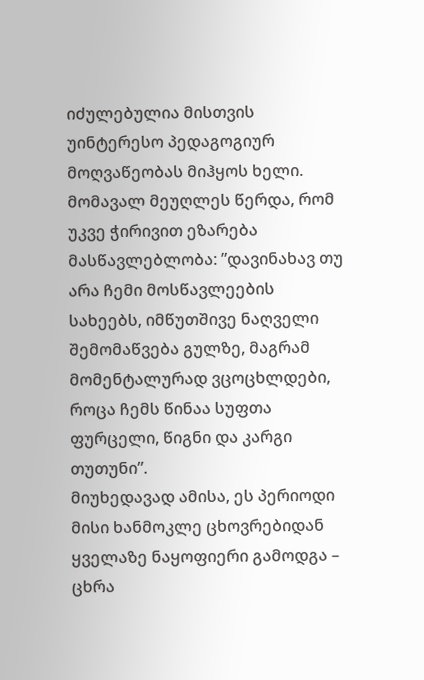იძულებულია მისთვის უინტერესო პედაგოგიურ მოღვაწეობას მიჰყოს ხელი. მომავალ მეუღლეს წერდა, რომ უკვე ჭირივით ეზარება მასწავლებლობა: ”დავინახავ თუ არა ჩემი მოსწავლეების სახეებს, იმწუთშივე ნაღველი შემომაწვება გულზე, მაგრამ მომენტალურად ვცოცხლდები, როცა ჩემს წინაა სუფთა ფურცელი, წიგნი და კარგი თუთუნი”.
მიუხედავად ამისა, ეს პერიოდი მისი ხანმოკლე ცხოვრებიდან ყველაზე ნაყოფიერი გამოდგა – ცხრა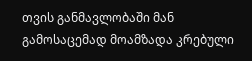თვის განმავლობაში მან გამოსაცემად მოამზადა კრებული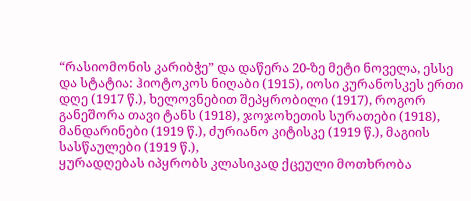“რასიომონის კარიბჭე” და დაწერა 20-ზე მეტი ნოველა, ესსე და სტატია: ჰიოტოკოს ნიღაბი (1915), იოსი კურანოსკეს ერთი დღე (1917 წ.), ხელოვნებით შეპყრობილი (1917), როგორ განეშორა თავი ტანს (1918), ჯოჯოხეთის სურათები (1918), მანდარინები (1919 წ.), ძურიანო კიტისკე (1919 წ.), მაგიის სასწაულები (1919 წ.),
ყურადღებას იპყრობს კლასიკად ქცეული მოთხრობა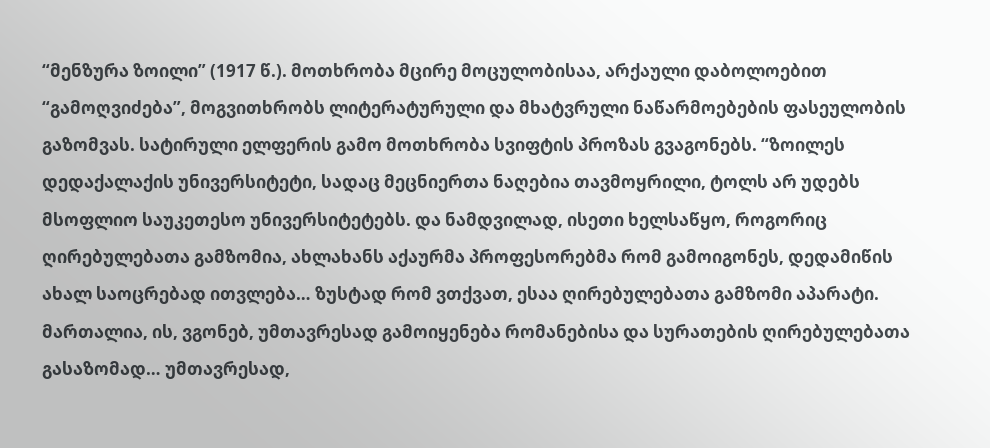“მენზურა ზოილი” (1917 წ.). მოთხრობა მცირე მოცულობისაა, არქაული დაბოლოებით “გამოღვიძება”, მოგვითხრობს ლიტერატურული და მხატვრული ნაწარმოებების ფასეულობის გაზომვას. სატირული ელფერის გამო მოთხრობა სვიფტის პროზას გვაგონებს. “ზოილეს დედაქალაქის უნივერსიტეტი, სადაც მეცნიერთა ნაღებია თავმოყრილი, ტოლს არ უდებს მსოფლიო საუკეთესო უნივერსიტეტებს. და ნამდვილად, ისეთი ხელსაწყო, როგორიც ღირებულებათა გამზომია, ახლახანს აქაურმა პროფესორებმა რომ გამოიგონეს, დედამიწის ახალ საოცრებად ითვლება… ზუსტად რომ ვთქვათ, ესაა ღირებულებათა გამზომი აპარატი. მართალია, ის, ვგონებ, უმთავრესად გამოიყენება რომანებისა და სურათების ღირებულებათა გასაზომად… უმთავრესად,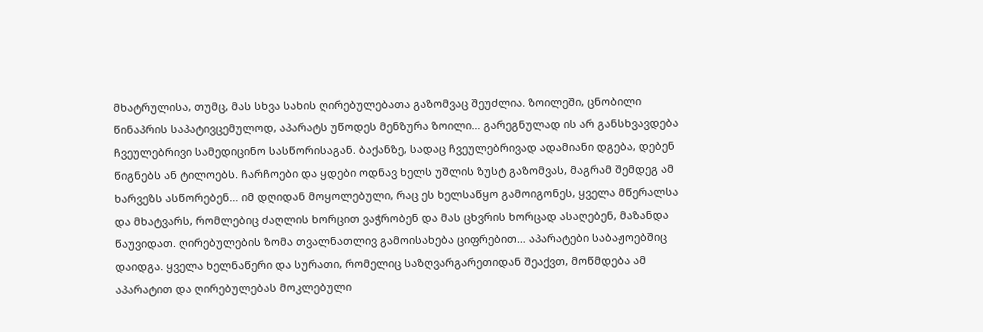მხატრულისა, თუმც, მას სხვა სახის ღირებულებათა გაზომვაც შეუძლია. ზოილეში, ცნობილი წინაპრის საპატივცემულოდ, აპარატს უწოდეს მენზურა ზოილი… გარეგნულად ის არ განსხვავდება ჩვეულებრივი სამედიცინო სასწორისაგან. ბაქანზე, სადაც ჩვეულებრივად ადამიანი დგება, დებენ წიგნებს ან ტილოებს. ჩარჩოები და ყდები ოდნავ ხელს უშლის ზუსტ გაზომვას, მაგრამ შემდეგ ამ ხარვეზს ასწორებენ… იმ დღიდან მოყოლებული, რაც ეს ხელსაწყო გამოიგონეს, ყველა მწერალსა და მხატვარს, რომლებიც ძაღლის ხორცით ვაჭრობენ და მას ცხვრის ხორცად ასაღებენ, მაზანდა წაუვიდათ. ღირებულების ზომა თვალნათლივ გამოისახება ციფრებით… აპარატები საბაჟოებშიც დაიდგა. ყველა ხელნაწერი და სურათი, რომელიც საზღვარგარეთიდან შეაქვთ, მოწმდება ამ აპარატით და ღირებულებას მოკლებული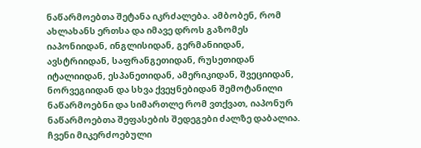ნაწარმოებთა შეტანა იკრძალება. ამბობენ, რომ ახლახანს ერთსა და იმავე დროს გაზომეს იაპონიიდან, ინგლისიდან, გერმანიიდან, ავსტრიიდან, საფრანგეთიდან, რუსეთიდან იტალიიდან, ესპანეთიდან, ამერიკიდან, შვეციიდან, ნორვეგიიდან და სხვა ქვეყნებიდან შემოტანილი ნაწარმოებნი და სიმართლე რომ ვთქვათ, იაპონურ ნაწარმოებთა შეფასების შედეგები ძალზე დაბალია. ჩვენი მიკერძოებული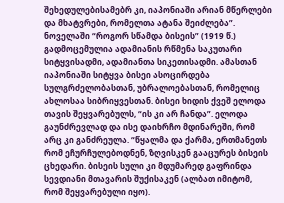შეხედულებისამებრ კი, იაპონიაში არიან მწერლები და მხატვრები, რომელთა ატანა შეიძლება”.
ნოველაში “როგორ სწამდა ბისეის” (1919 წ.) გადმოცემულია ადამიანის რწმენა საკუთარი სიტყვისადმი, ადამიანთა სიკეთისადმი. ამასთან იაპონიაში სიტყვა ბისეი ასოცირდება სულგრძელობასთან, უბრალოებასთან, რომელიც ახლოსაა სიბრიყვესთან. ბისეი ხიდის ქვეშ ელოდა თავის შეყვარებულს, “ის კი არ ჩანდა”. ელოდა გაუნძრევლად და ისე დაიხრჩო მდინარეში, რომ არც კი განძრეულა. “წყალმა და ქარმა, ერთმანეთს რომ ეჩურჩულებოდნენ, ზღვისკენ გააცურეს ბისეის ცხედარი. ბისეის სული კი მდუმარედ გაფრინდა სევდიანი მთავარის შუქისაკენ (ალბათ იმიტომ, რომ შეყვარებული იყო).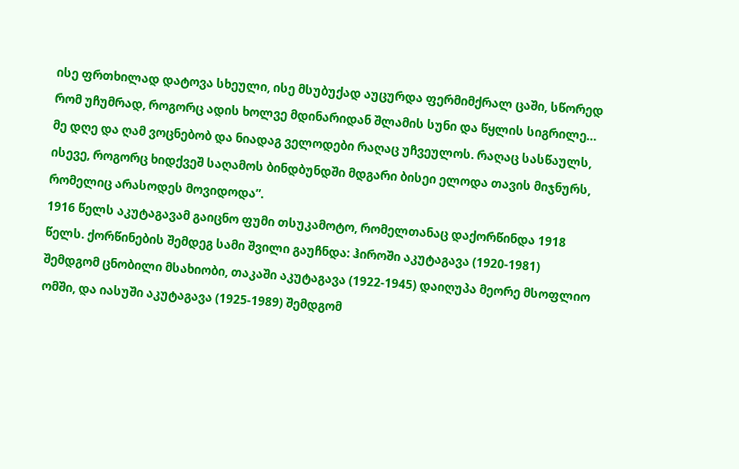ისე ფრთხილად დატოვა სხეული, ისე მსუბუქად აუცურდა ფერმიმქრალ ცაში, სწორედ რომ უჩუმრად, როგორც ადის ხოლვე მდინარიდან შლამის სუნი და წყლის სიგრილე… მე დღე და ღამ ვოცნებობ და ნიადაგ ველოდები რაღაც უჩვეულოს. რაღაც სასწაულს, ისევე, როგორც ხიდქვეშ საღამოს ბინდბუნდში მდგარი ბისეი ელოდა თავის მიჯნურს, რომელიც არასოდეს მოვიდოდა”.
1916 წელს აკუტაგავამ გაიცნო ფუმი თსუკამოტო, რომელთანაც დაქორწინდა 1918 წელს. ქორწინების შემდეგ სამი შვილი გაუჩნდა: ჰიროში აკუტაგავა (1920-1981) შემდგომ ცნობილი მსახიობი, თაკაში აკუტაგავა (1922-1945) დაიღუპა მეორე მსოფლიო ომში, და იასუში აკუტაგავა (1925-1989) შემდგომ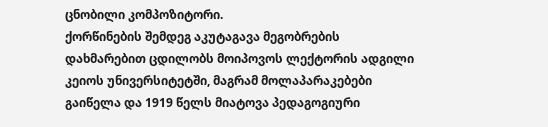ცნობილი კომპოზიტორი.
ქორწინების შემდეგ აკუტაგავა მეგობრების დახმარებით ცდილობს მოიპოვოს ლექტორის ადგილი კეიოს უნივერსიტეტში, მაგრამ მოლაპარაკებები გაიწელა და 1919 წელს მიატოვა პედაგოგიური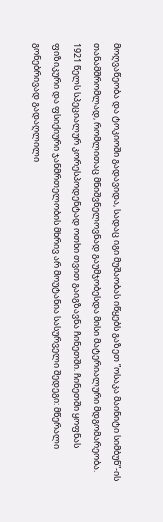მოღვაწეობა და ტოკიოში გადავიდა, სადაც იგი მუშაობას იწყებს გაზეთ ”ოსაკა მაინიტი სიმბუნ”-ის თანამშრომლად, რომლითაც მნიშვნელოვნად გაუმჯობესდა მისი მატერიალური მდგომარეობა. 1921 წელს სპეციალურ კორესპოდენტად ოთხი თვით გაიგზავნა ჩინეთში. ჩინეთში ყოფნას ფიზიკური და ფსიქიური ჯანმრთელობის მხრივ არ მოუტანია სასურველი შედეგი: მწერალი გონებრივად გადაღლილი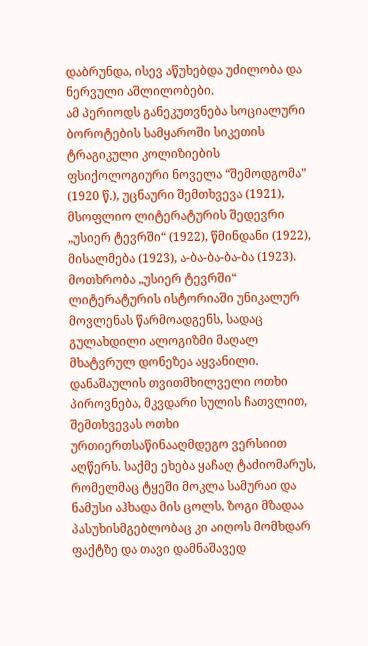დაბრუნდა, ისევ აწუხებდა უძილობა და ნერვული აშლილობები.
ამ პერიოდს განეკუთვნება სოციალური ბოროტების სამყაროში სიკეთის ტრაგიკული კოლიზიების ფსიქოლოგიური ნოველა “შემოდგომა” (1920 წ.), უცნაური შემთხვევა (1921), მსოფლიო ლიტერატურის შედევრი „უსიერ ტევრში“ (1922), წმინდანი (1922), მისალმება (1923), ა-ბა-ბა-ბა-ბა (1923). მოთხრობა „უსიერ ტევრში“ ლიტერატურის ისტორიაში უნიკალურ მოვლენას წარმოადგენს, სადაც გულახდილი ალოგიზმი მაღალ მხატვრულ დონეზეა აყვანილი. დანაშაულის თვითმხილველი ოთხი პიროვნება, მკვდარი სულის ჩათვლით, შემთხვევას ოთხი ურთიერთსაწინააღმდეგო ვერსიით აღწერს. საქმე ეხება ყაჩაღ ტაძიომარუს, რომელმაც ტყეში მოკლა სამურაი და ნამუსი აჰხადა მის ცოლს. ზოგი მზადაა პასუხისმგებლობაც კი აიღოს მომხდარ ფაქტზე და თავი დამნაშავედ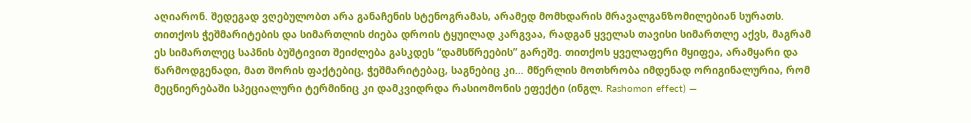აღიარონ. შედეგად ვღებულობთ არა განაჩენის სტენოგრამას, არამედ მომხდარის მრავალგანზომილებიან სურათს. თითქოს ჭეშმარიტების და სიმართლის ძიება დროის ტყუილად კარგვაა, რადგან ყველას თავისი სიმართლე აქვს, მაგრამ ეს სიმართლეც საპნის ბუშტივით შეიძლება გასკდეს “დამსწრეების” გარეშე. თითქოს ყველაფერი მყიფეა, არამყარი და წარმოდგენადი, მათ შორის ფაქტებიც, ჭეშმარიტებაც, საგნებიც კი… მწერლის მოთხრობა იმდენად ორიგინალურია, რომ მეცნიერებაში სპეციალური ტერმინიც კი დამკვიდრდა რასიომონის ეფექტი (ინგლ. Rashomon effect) —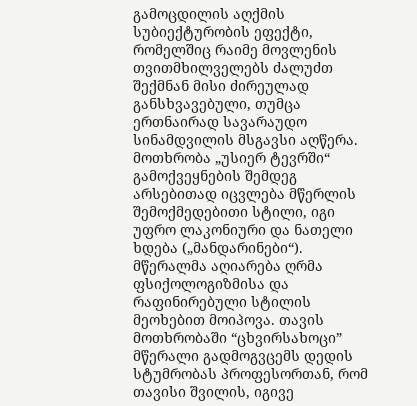გამოცდილის აღქმის სუბიექტურობის ეფექტი, რომელშიც რაიმე მოვლენის თვითმხილველებს ძალუძთ შექმნან მისი ძირეულად განსხვავებული, თუმცა ერთნაირად სავარაუდო სინამდვილის მსგავსი აღწერა.
მოთხრობა „უსიერ ტევრში“ გამოქვეყნების შემდეგ არსებითად იცვლება მწერლის შემოქმედებითი სტილი, იგი უფრო ლაკონიური და ნათელი ხდება („მანდარინები“). მწერალმა აღიარება ღრმა ფსიქოლოგიზმისა და რაფინირებული სტილის მეოხებით მოიპოვა. თავის მოთხრობაში “ცხვირსახოცი” მწერალი გადმოგვცემს დედის სტუმრობას პროფესორთან, რომ თავისი შვილის, იგივე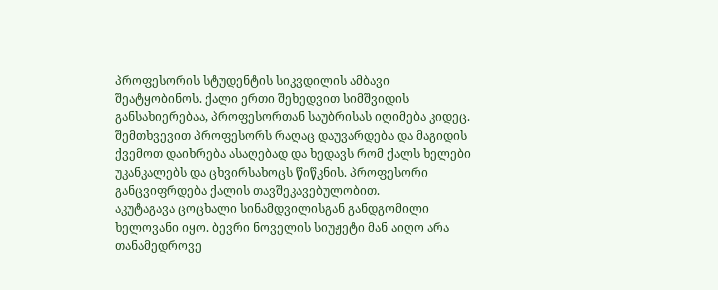პროფესორის სტუდენტის სიკვდილის ამბავი შეატყობინოს. ქალი ერთი შეხედვით სიმშვიდის განსახიერებაა, პროფესორთან საუბრისას იღიმება კიდეც. შემთხვევით პროფესორს რაღაც დაუვარდება და მაგიდის ქვემოთ დაიხრება ასაღებად და ხედავს რომ ქალს ხელები უკანკალებს და ცხვირსახოცს წიწკნის. პროფესორი განცვიფრდება ქალის თავშეკავებულობით.
აკუტაგავა ცოცხალი სინამდვილისგან განდგომილი ხელოვანი იყო. ბევრი ნოველის სიუჟეტი მან აიღო არა თანამედროვე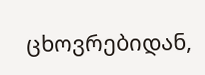ცხოვრებიდან,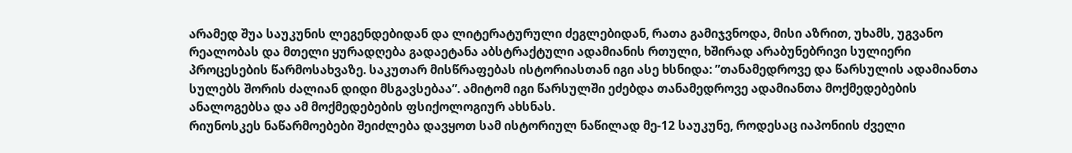არამედ შუა საუკუნის ლეგენდებიდან და ლიტერატურული ძეგლებიდან, რათა გამიჯვნოდა, მისი აზრით, უხამს, უგვანო რეალობას და მთელი ყურადღება გადაეტანა აბსტრაქტული ადამიანის რთული, ხშირად არაბუნებრივი სულიერი პროცესების წარმოსახვაზე. საკუთარ მისწრაფებას ისტორიასთან იგი ასე ხსნიდა: ”თანამედროვე და წარსულის ადამიანთა სულებს შორის ძალიან დიდი მსგავსებაა”. ამიტომ იგი წარსულში ეძებდა თანამედროვე ადამიანთა მოქმედებების ანალოგებსა და ამ მოქმედებების ფსიქოლოგიურ ახსნას.
რიუნოსკეს ნაწარმოებები შეიძლება დავყოთ სამ ისტორიულ ნაწილად მე-12 საუკუნე, როდესაც იაპონიის ძველი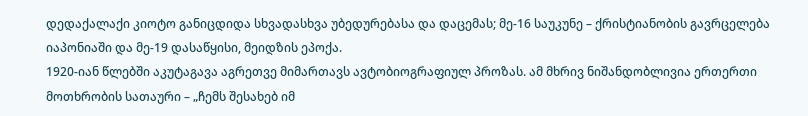დედაქალაქი კიოტო განიცდიდა სხვადასხვა უბედურებასა და დაცემას; მე-16 საუკუნე – ქრისტიანობის გავრცელება იაპონიაში და მე-19 დასაწყისი, მეიდზის ეპოქა.
1920-იან წლებში აკუტაგავა აგრეთვე მიმართავს ავტობიოგრაფიულ პროზას. ამ მხრივ ნიშანდობლივია ერთერთი მოთხრობის სათაური – „ჩემს შესახებ იმ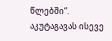წლებში“. აკუტაგავას ისევე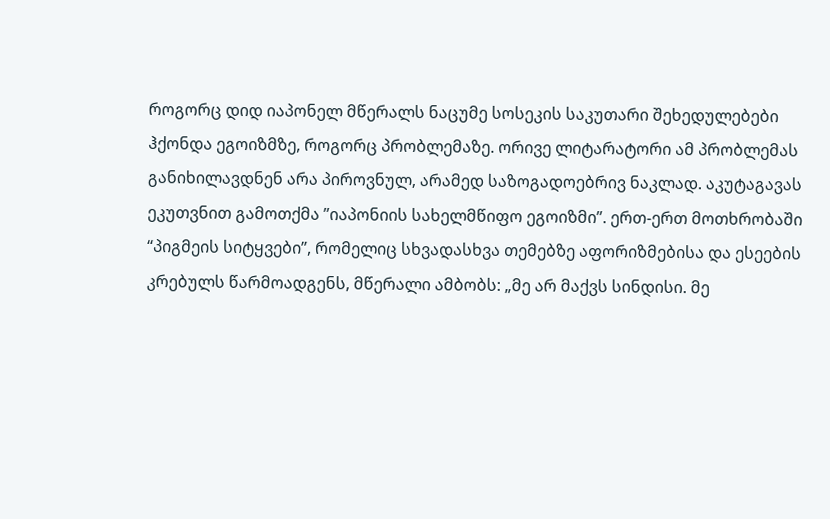როგორც დიდ იაპონელ მწერალს ნაცუმე სოსეკის საკუთარი შეხედულებები ჰქონდა ეგოიზმზე, როგორც პრობლემაზე. ორივე ლიტარატორი ამ პრობლემას განიხილავდნენ არა პიროვნულ, არამედ საზოგადოებრივ ნაკლად. აკუტაგავას ეკუთვნით გამოთქმა ”იაპონიის სახელმწიფო ეგოიზმი”. ერთ-ერთ მოთხრობაში “პიგმეის სიტყვები”, რომელიც სხვადასხვა თემებზე აფორიზმებისა და ესეების კრებულს წარმოადგენს, მწერალი ამბობს: „მე არ მაქვს სინდისი. მე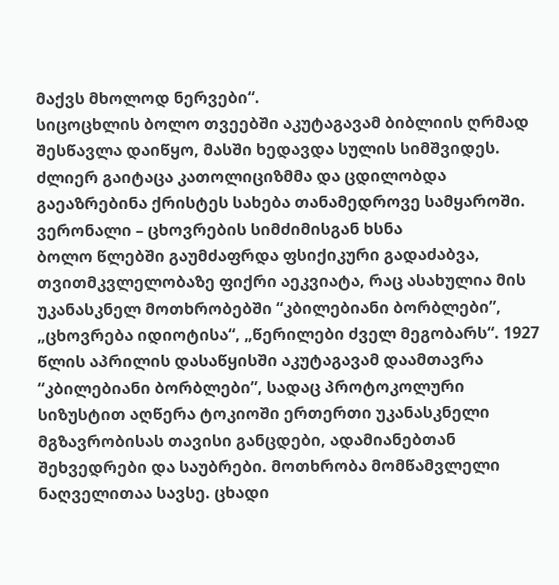მაქვს მხოლოდ ნერვები“.
სიცოცხლის ბოლო თვეებში აკუტაგავამ ბიბლიის ღრმად შესწავლა დაიწყო, მასში ხედავდა სულის სიმშვიდეს. ძლიერ გაიტაცა კათოლიციზმმა და ცდილობდა გაეაზრებინა ქრისტეს სახება თანამედროვე სამყაროში.
ვერონალი – ცხოვრების სიმძიმისგან ხსნა
ბოლო წლებში გაუმძაფრდა ფსიქიკური გადაძაბვა, თვითმკვლელობაზე ფიქრი აეკვიატა, რაც ასახულია მის უკანასკნელ მოთხრობებში “კბილებიანი ბორბლები”, „ცხოვრება იდიოტისა“, „წერილები ძველ მეგობარს“. 1927 წლის აპრილის დასაწყისში აკუტაგავამ დაამთავრა “კბილებიანი ბორბლები”, სადაც პროტოკოლური სიზუსტით აღწერა ტოკიოში ერთერთი უკანასკნელი მგზავრობისას თავისი განცდები, ადამიანებთან შეხვედრები და საუბრები. მოთხრობა მომწამვლელი ნაღველითაა სავსე. ცხადი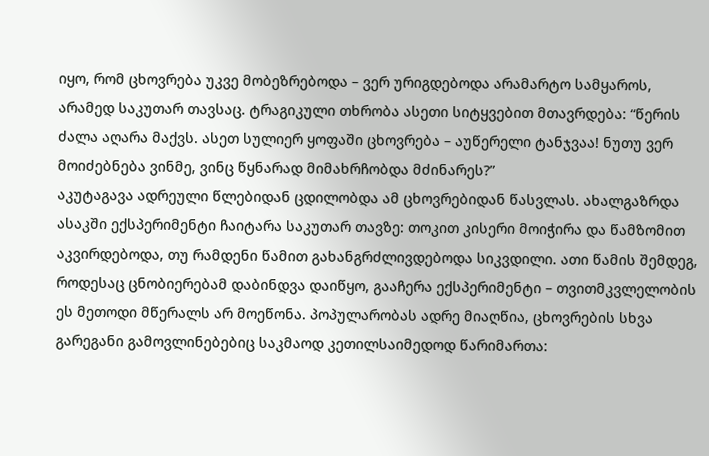იყო, რომ ცხოვრება უკვე მობეზრებოდა – ვერ ურიგდებოდა არამარტო სამყაროს, არამედ საკუთარ თავსაც. ტრაგიკული თხრობა ასეთი სიტყვებით მთავრდება: “წერის ძალა აღარა მაქვს. ასეთ სულიერ ყოფაში ცხოვრება – აუწერელი ტანჯვაა! ნუთუ ვერ მოიძებნება ვინმე, ვინც წყნარად მიმახრჩობდა მძინარეს?”
აკუტაგავა ადრეული წლებიდან ცდილობდა ამ ცხოვრებიდან წასვლას. ახალგაზრდა ასაკში ექსპერიმენტი ჩაიტარა საკუთარ თავზე: თოკით კისერი მოიჭირა და წამზომით აკვირდებოდა, თუ რამდენი წამით გახანგრძლივდებოდა სიკვდილი. ათი წამის შემდეგ, როდესაც ცნობიერებამ დაბინდვა დაიწყო, გააჩერა ექსპერიმენტი – თვითმკვლელობის ეს მეთოდი მწერალს არ მოეწონა. პოპულარობას ადრე მიაღწია, ცხოვრების სხვა გარეგანი გამოვლინებებიც საკმაოდ კეთილსაიმედოდ წარიმართა: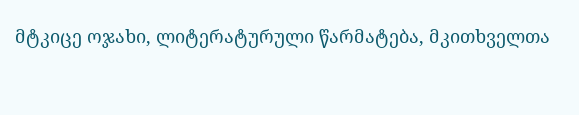მტკიცე ოჯახი, ლიტერატურული წარმატება, მკითხველთა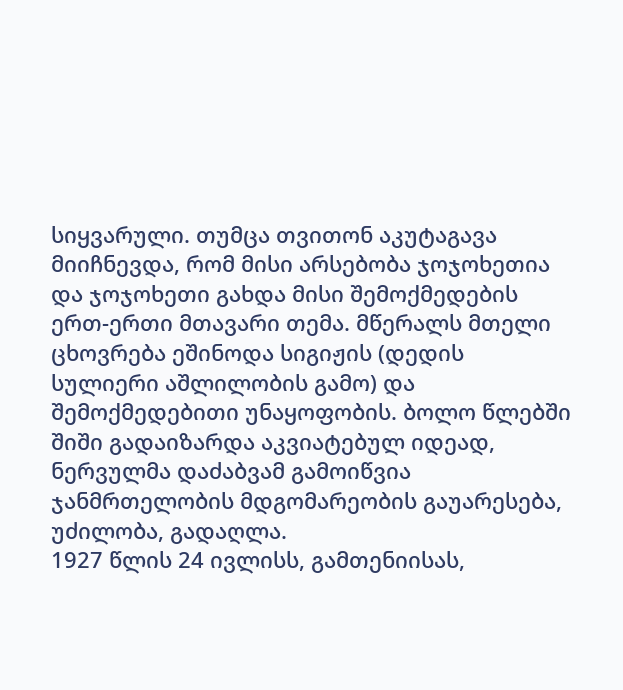სიყვარული. თუმცა თვითონ აკუტაგავა მიიჩნევდა, რომ მისი არსებობა ჯოჯოხეთია და ჯოჯოხეთი გახდა მისი შემოქმედების ერთ-ერთი მთავარი თემა. მწერალს მთელი ცხოვრება ეშინოდა სიგიჟის (დედის სულიერი აშლილობის გამო) და შემოქმედებითი უნაყოფობის. ბოლო წლებში შიში გადაიზარდა აკვიატებულ იდეად, ნერვულმა დაძაბვამ გამოიწვია ჯანმრთელობის მდგომარეობის გაუარესება, უძილობა, გადაღლა.
1927 წლის 24 ივლისს, გამთენიისას,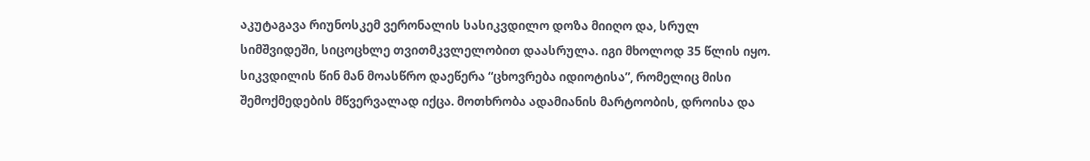აკუტაგავა რიუნოსკემ ვერონალის სასიკვდილო დოზა მიიღო და, სრულ სიმშვიდეში, სიცოცხლე თვითმკვლელობით დაასრულა. იგი მხოლოდ 35 წლის იყო.
სიკვდილის წინ მან მოასწრო დაეწერა “ცხოვრება იდიოტისა”, რომელიც მისი შემოქმედების მწვერვალად იქცა. მოთხრობა ადამიანის მარტოობის, დროისა და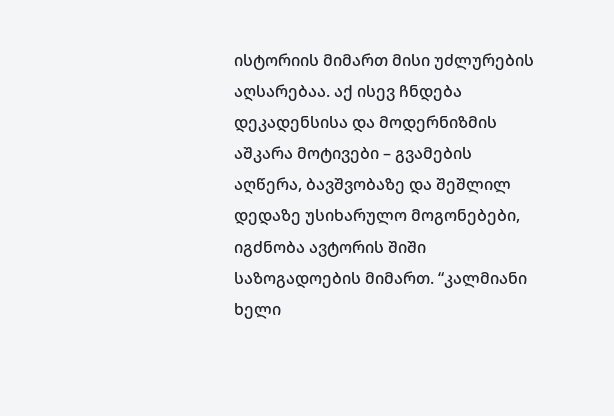ისტორიის მიმართ მისი უძლურების აღსარებაა. აქ ისევ ჩნდება დეკადენსისა და მოდერნიზმის აშკარა მოტივები – გვამების აღწერა, ბავშვობაზე და შეშლილ დედაზე უსიხარულო მოგონებები, იგძნობა ავტორის შიში საზოგადოების მიმართ. “კალმიანი ხელი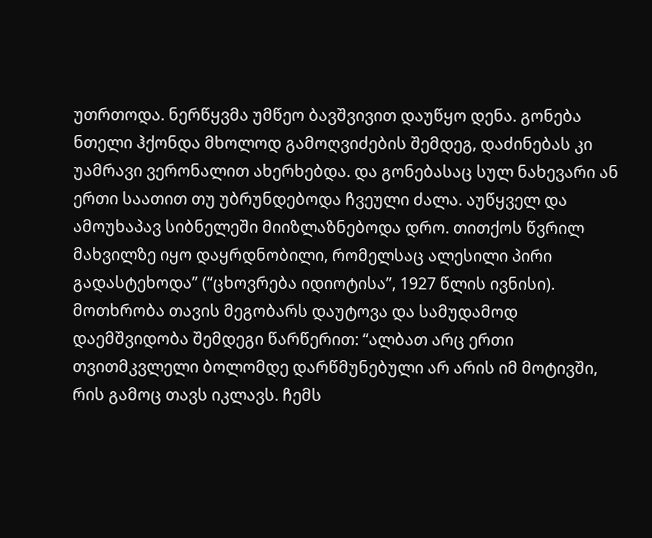უთრთოდა. ნერწყვმა უმწეო ბავშვივით დაუწყო დენა. გონება ნთელი ჰქონდა მხოლოდ გამოღვიძების შემდეგ, დაძინებას კი უამრავი ვერონალით ახერხებდა. და გონებასაც სულ ნახევარი ან ერთი საათით თუ უბრუნდებოდა ჩვეული ძალა. აუწყველ და ამოუხაპავ სიბნელეში მიიზლაზნებოდა დრო. თითქოს წვრილ მახვილზე იყო დაყრდნობილი, რომელსაც ალესილი პირი გადასტეხოდა” (“ცხოვრება იდიოტისა”, 1927 წლის ივნისი).
მოთხრობა თავის მეგობარს დაუტოვა და სამუდამოდ დაემშვიდობა შემდეგი წარწერით: “ალბათ არც ერთი თვითმკვლელი ბოლომდე დარწმუნებული არ არის იმ მოტივში, რის გამოც თავს იკლავს. ჩემს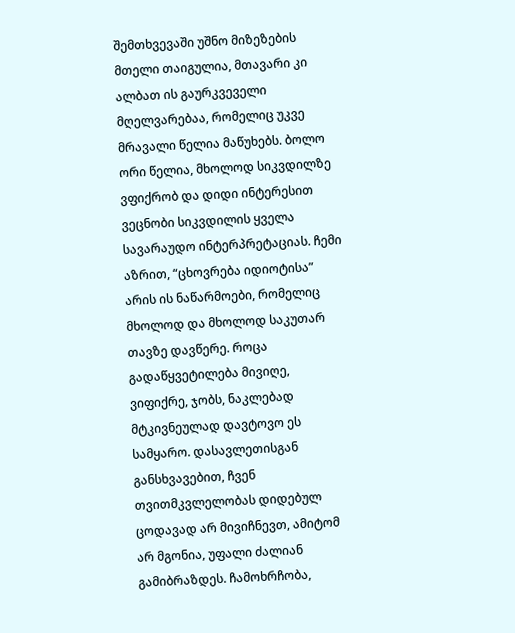შემთხვევაში უშნო მიზეზების მთელი თაიგულია, მთავარი კი ალბათ ის გაურკვეველი მღელვარებაა, რომელიც უკვე მრავალი წელია მაწუხებს. ბოლო ორი წელია, მხოლოდ სიკვდილზე ვფიქრობ და დიდი ინტერესით ვეცნობი სიკვდილის ყველა სავარაუდო ინტერპრეტაციას. ჩემი აზრით, “ცხოვრება იდიოტისა” არის ის ნაწარმოები, რომელიც მხოლოდ და მხოლოდ საკუთარ თავზე დავწერე. როცა გადაწყვეტილება მივიღე, ვიფიქრე, ჯობს, ნაკლებად მტკივნეულად დავტოვო ეს სამყარო. დასავლეთისგან განსხვავებით, ჩვენ თვითმკვლელობას დიდებულ ცოდავად არ მივიჩნევთ, ამიტომ არ მგონია, უფალი ძალიან გამიბრაზდეს. ჩამოხრჩობა,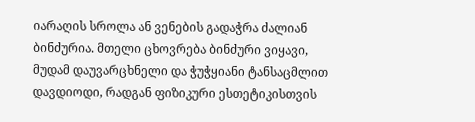იარაღის სროლა ან ვენების გადაჭრა ძალიან ბინძურია. მთელი ცხოვრება ბინძური ვიყავი, მუდამ დაუვარცხნელი და ჭუჭყიანი ტანსაცმლით დავდიოდი, რადგან ფიზიკური ესთეტიკისთვის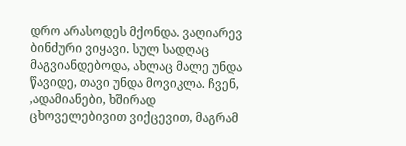დრო არასოდეს მქონდა. ვაღიარევ ბინძური ვიყავი. სულ სადღაც მაგვიანდებოდა, ახლაც მალე უნდა წავიდე, თავი უნდა მოვიკლა. ჩვენ, ,ადამიანები, ხშირად ცხოველებივით ვიქცევით, მაგრამ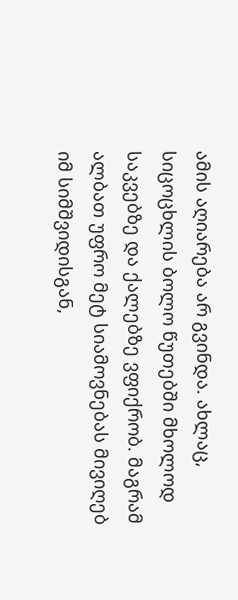ამის აღიარება არ გვინდა. ახლაც, სიცოცხლის ბოლო წუთებში მხოლოდ საკვებზე და ქალებზე ვფიქრობ. მაგრამ ალბათ უფრო მეტ სიამოვნებას მივიღებ იმ სიმშვიდისგან,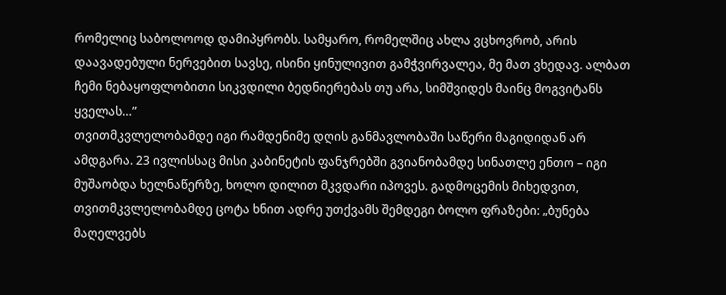რომელიც საბოლოოდ დამიპყრობს. სამყარო, რომელშიც ახლა ვცხოვრობ, არის დაავადებული ნერვებით სავსე, ისინი ყინულივით გამჭვირვალეა, მე მათ ვხედავ. ალბათ ჩემი ნებაყოფლობითი სიკვდილი ბედნიერებას თუ არა, სიმშვიდეს მაინც მოგვიტანს ყველას…”
თვითმკვლელობამდე იგი რამდენიმე დღის განმავლობაში საწერი მაგიდიდან არ ამდგარა. 23 ივლისსაც მისი კაბინეტის ფანჯრებში გვიანობამდე სინათლე ენთო – იგი მუშაობდა ხელნაწერზე, ხოლო დილით მკვდარი იპოვეს. გადმოცემის მიხედვით, თვითმკვლელობამდე ცოტა ხნით ადრე უთქვამს შემდეგი ბოლო ფრაზები: „ბუნება მაღელვებს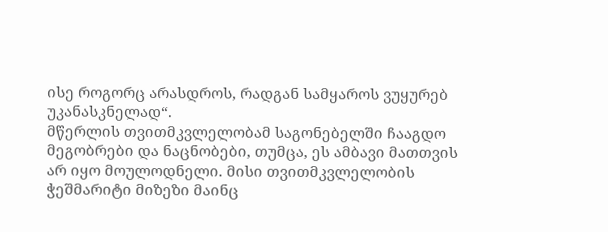ისე როგორც არასდროს, რადგან სამყაროს ვუყურებ უკანასკნელად“.
მწერლის თვითმკვლელობამ საგონებელში ჩააგდო მეგობრები და ნაცნობები, თუმცა, ეს ამბავი მათთვის არ იყო მოულოდნელი. მისი თვითმკვლელობის ჭეშმარიტი მიზეზი მაინც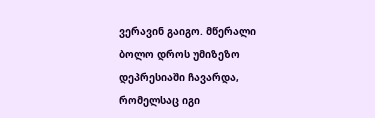ვერავინ გაიგო. მწერალი ბოლო დროს უმიზეზო დეპრესიაში ჩავარდა, რომელსაც იგი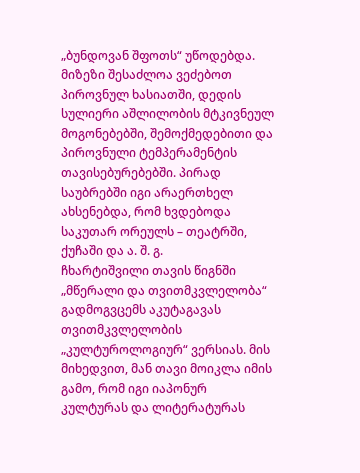„ბუნდოვან შფოთს“ უწოდებდა. მიზეზი შესაძლოა ვეძებოთ პიროვნულ ხასიათში, დედის სულიერი აშლილობის მტკივნეულ მოგონებებში, შემოქმედებითი და პიროვნული ტემპერამენტის თავისებურებებში. პირად საუბრებში იგი არაერთხელ ახსენებდა, რომ ხვდებოდა საკუთარ ორეულს – თეატრში, ქუჩაში და ა. შ. გ.
ჩხარტიშვილი თავის წიგნში „მწერალი და თვითმკვლელობა“ გადმოგვცემს აკუტაგავას თვითმკვლელობის „კულტუროლოგიურ“ ვერსიას. მის მიხედვით, მან თავი მოიკლა იმის გამო, რომ იგი იაპონურ კულტურას და ლიტერატურას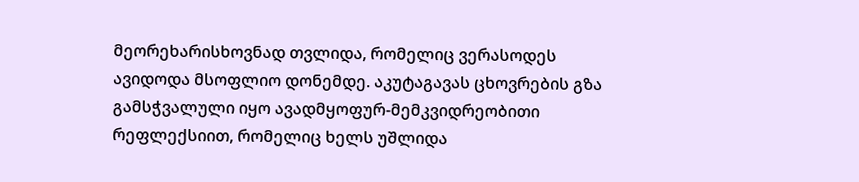მეორეხარისხოვნად თვლიდა, რომელიც ვერასოდეს ავიდოდა მსოფლიო დონემდე. აკუტაგავას ცხოვრების გზა გამსჭვალული იყო ავადმყოფურ-მემკვიდრეობითი რეფლექსიით, რომელიც ხელს უშლიდა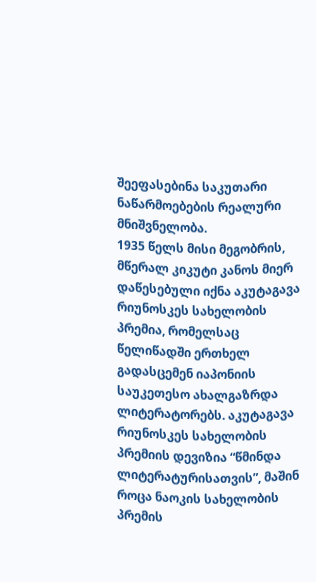შეეფასებინა საკუთარი ნაწარმოებების რეალური მნიშვნელობა.
1935 წელს მისი მეგობრის, მწერალ კიკუტი კანოს მიერ დაწესებული იქნა აკუტაგავა რიუნოსკეს სახელობის პრემია, რომელსაც წელიწადში ერთხელ გადასცემენ იაპონიის საუკეთესო ახალგაზრდა ლიტერატორებს. აკუტაგავა რიუნოსკეს სახელობის პრემიის დევიზია “წმინდა ლიტერატურისათვის”, მაშინ როცა ნაოკის სახელობის პრემის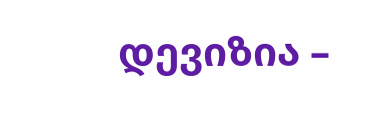დევიზია –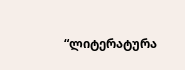“ლიტერატურა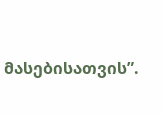მასებისათვის”.